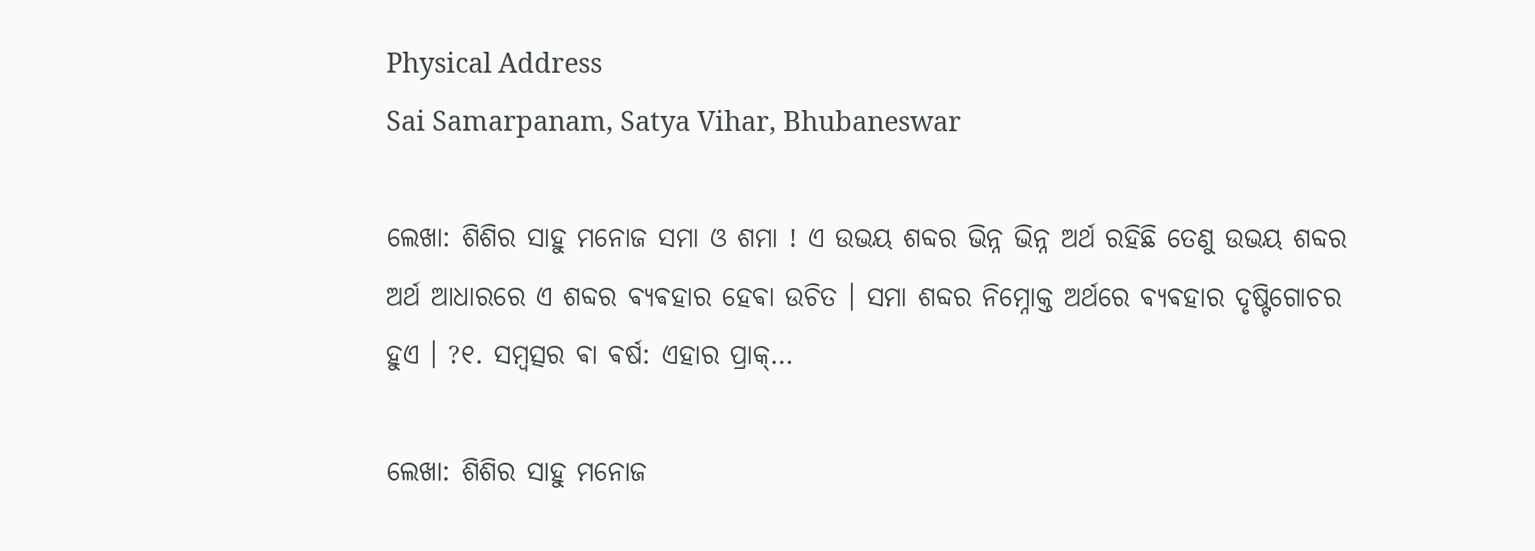Physical Address
Sai Samarpanam, Satya Vihar, Bhubaneswar

ଲେଖା: ଶିଶିର ସାହୁ ମନୋଜ ସମା ଓ ଶମା ! ଏ ଉଭୟ ଶବ୍ଦର ଭିନ୍ନ ଭିନ୍ନ ଅର୍ଥ ରହିଛି ତେଣୁ ଉଭୟ ଶବ୍ଦର ଅର୍ଥ ଆଧାରରେ ଏ ଶବ୍ଦର ଵ୍ଯଵହାର ହେଵା ଉଚିତ । ସମା ଶବ୍ଦର ନିମ୍ନୋକ୍ତ ଅର୍ଥରେ ଵ୍ଯଵହାର ଦୃଷ୍ଟିଗୋଚର ହୁଏ । ?୧. ସମ୍ବତ୍ସର ଵା ଵର୍ଷ: ଏହାର ପ୍ରାକ୍…

ଲେଖା: ଶିଶିର ସାହୁ ମନୋଜ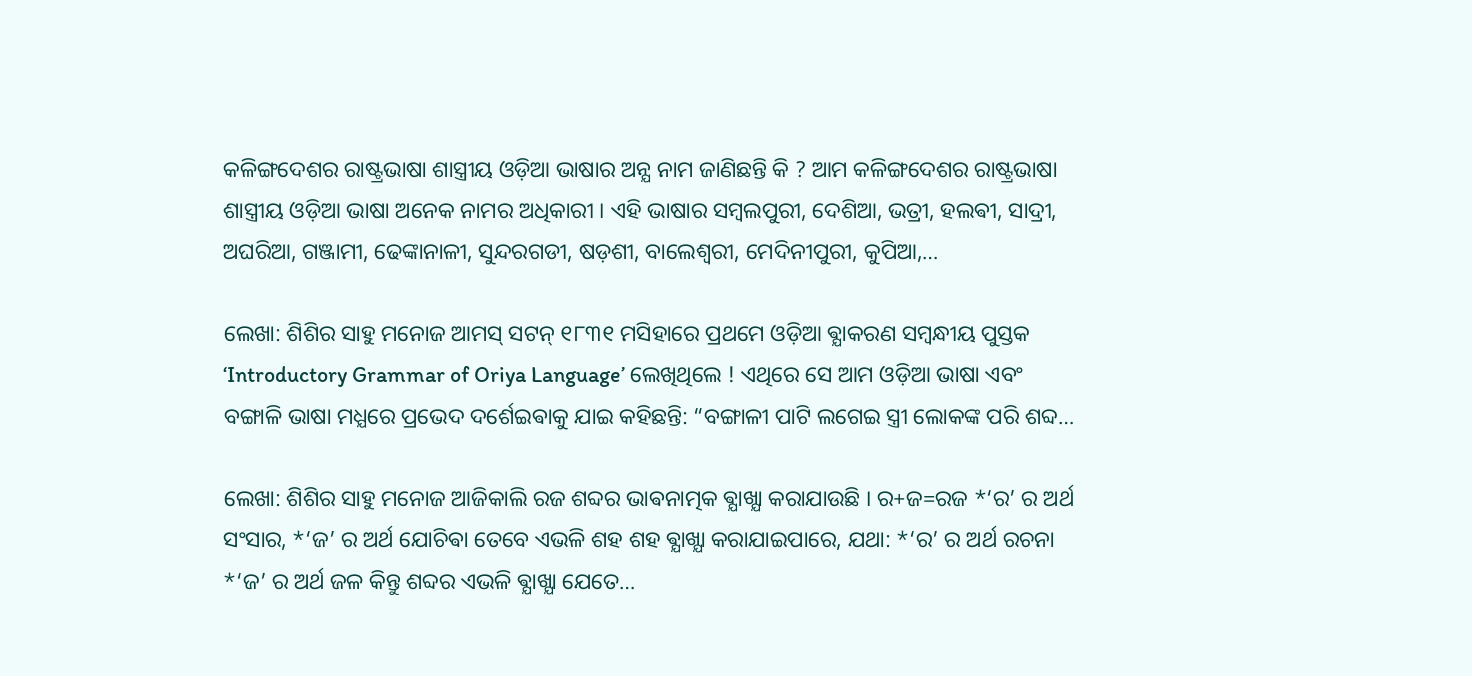କଳିଙ୍ଗଦେଶର ରାଷ୍ଟ୍ରଭାଷା ଶାସ୍ତ୍ରୀୟ ଓଡ଼ିଆ ଭାଷାର ଅନ୍ଯ ନାମ ଜାଣିଛନ୍ତି କି ? ଆମ କଳିଙ୍ଗଦେଶର ରାଷ୍ଟ୍ରଭାଷା ଶାସ୍ତ୍ରୀୟ ଓଡ଼ିଆ ଭାଷା ଅନେକ ନାମର ଅଧିକାରୀ । ଏହି ଭାଷାର ସମ୍ବଲପୁରୀ, ଦେଶିଆ, ଭତ୍ରୀ, ହଲଵୀ, ସାଦ୍ରୀ, ଅଘରିଆ, ଗଞ୍ଜାମୀ, ଢେଙ୍କାନାଳୀ, ସୁନ୍ଦରଗଡୀ, ଷଡ଼ଶୀ, ବାଲେଶ୍ଵରୀ, ମେଦିନୀପୁରୀ, କୁପିଆ,…

ଲେଖା: ଶିଶିର ସାହୁ ମନୋଜ ଆମସ୍ ସଟନ୍ ୧୮୩୧ ମସିହାରେ ପ୍ରଥମେ ଓଡ଼ିଆ ଵ୍ଯାକରଣ ସମ୍ବନ୍ଧୀୟ ପୁସ୍ତକ ‘Introductory Grammar of Oriya Language’ ଲେଖିଥିଲେ ! ଏଥିରେ ସେ ଆମ ଓଡ଼ିଆ ଭାଷା ଏବଂ ବଙ୍ଗାଳି ଭାଷା ମଧ୍ଯରେ ପ୍ରଭେଦ ଦର୍ଶେଇଵାକୁ ଯାଇ କହିଛନ୍ତି: “ବଙ୍ଗାଳୀ ପାଟି ଲଗେଇ ସ୍ତ୍ରୀ ଲୋକଙ୍କ ପରି ଶବ୍ଦ…

ଲେଖା: ଶିଶିର ସାହୁ ମନୋଜ ଆଜିକାଲି ରଜ ଶବ୍ଦର ଭାଵନାତ୍ମକ ଵ୍ଯାଖ୍ଯା କରାଯାଉଛି । ର+ଜ=ରଜ *‘ର’ ର ଅର୍ଥ ସଂସାର, *‘ଜ’ ର ଅର୍ଥ ଯୋଚିଵା ତେବେ ଏଭଳି ଶହ ଶହ ଵ୍ଯାଖ୍ଯା କରାଯାଇପାରେ, ଯଥା: *‘ର’ ର ଅର୍ଥ ରଚନା *‘ଜ’ ର ଅର୍ଥ ଜଳ କିନ୍ତୁ ଶବ୍ଦର ଏଭଳି ଵ୍ଯାଖ୍ଯା ଯେତେ…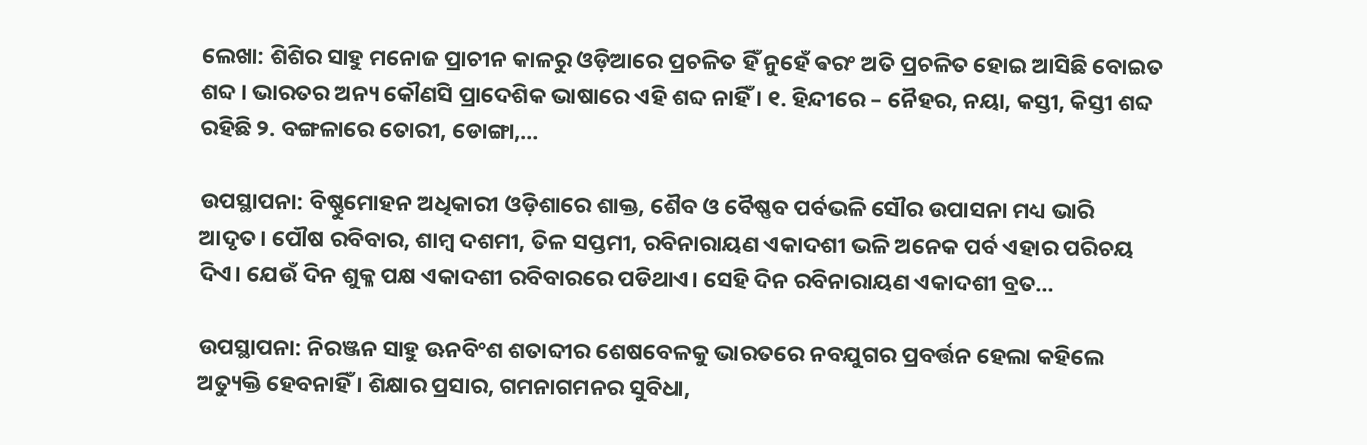ଲେଖା: ଶିଶିର ସାହୁ ମନୋଜ ପ୍ରାଚୀନ କାଳରୁ ଓଡ଼ିଆରେ ପ୍ରଚଳିତ ହିଁ ନୁହେଁ ଵରଂ ଅତି ପ୍ରଚଳିତ ହୋଇ ଆସିଛି ବୋଇତ ଶବ୍ଦ । ଭାରତର ଅନ୍ୟ କୌଣସି ପ୍ରାଦେଶିକ ଭାଷାରେ ଏହି ଶବ୍ଦ ନାହିଁ । ୧. ହିନ୍ଦୀରେ – ନୈହର, ନୟା, କସ୍ତୀ, କିସ୍ତୀ ଶବ୍ଦ ରହିଛି ୨. ବଙ୍ଗଳାରେ ତୋରୀ, ଡୋଙ୍ଗା,…

ଉପସ୍ଥାପନା: ବିଷ୍ଣୁମୋହନ ଅଧିକାରୀ ଓଡ଼ିଶାରେ ଶାକ୍ତ, ଶୈବ ଓ ବୈଷ୍ଣବ ପର୍ବଭଳି ସୌର ଉପାସନା ମଧ୍ୟ ଭାରି ଆଦୃତ। ପୌଷ ରବିବାର, ଶାମ୍ବ ଦଶମୀ, ତିଳ ସପ୍ତମୀ, ରବିନାରାୟଣ ଏକାଦଶୀ ଭଳି ଅନେକ ପର୍ବ ଏହାର ପରିଚୟ ଦିଏ। ଯେଉଁ ଦିନ ଶୁକ୍ଳ ପକ୍ଷ ଏକାଦଶୀ ରବିବାରରେ ପଡିଥାଏ। ସେହି ଦିନ ରବିନାରାୟଣ ଏକାଦଶୀ ବ୍ରତ…

ଉପସ୍ଥାପନା: ନିରଞ୍ଜନ ସାହୁ ଊନବିଂଶ ଶତାବ୍ଦୀର ଶେଷବେଳକୁ ଭାରତରେ ନବଯୁଗର ପ୍ରବର୍ତ୍ତନ ହେଲା କହିଲେ ଅତ୍ୟୁକ୍ତି ହେବନାହିଁ । ଶିକ୍ଷାର ପ୍ରସାର, ଗମନାଗମନର ସୁବିଧା,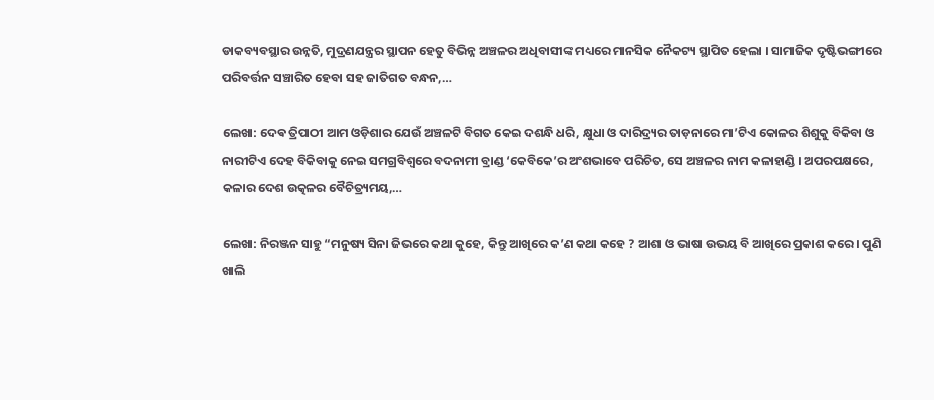ଡାକବ୍ୟବସ୍ଥାର ଉନ୍ନତି, ମୁଦ୍ରଣଯନ୍ତ୍ରର ସ୍ଥାପନ ହେତୁ ବିଭିନ୍ନ ଅଞ୍ଚଳର ଅଧିବାସୀଙ୍କ ମଧ୍ୟରେ ମାନସିକ ନୈକଟ୍ୟ ସ୍ଥାପିତ ହେଲା । ସାମାଜିକ ଦୃଷ୍ଟିଭଙ୍ଗୀରେ ପରିବର୍ତ୍ତନ ସଞ୍ଚାରିତ ହେବା ସହ ଜାତିଗତ ବନ୍ଧନ,…

ଲେଖା: ଦେଵ ତ୍ରିପାଠୀ ଆମ ଓଡ଼ିଶାର ଯେଉଁ ଅଞ୍ଚଳଟି ବିଗତ କେଇ ଦଶନ୍ଧି ଧରି, କ୍ଷୁଧା ଓ ଦାରିଦ୍ର୍ୟର ତାଡ଼ନାରେ ମା’ଟିଏ କୋଳର ଶିଶୁକୁ ବିକିବା ଓ ନାରୀଟିଏ ଦେହ ବିକିବାକୁ ନେଇ ସମଗ୍ରବିଶ୍ଵରେ ବଦନାମୀ ବ୍ରାଣ୍ଡ ‘କେବିକେ’ର ଅଂଶଭାବେ ପରିଚିତ, ସେ ଅଞ୍ଚଳର ନାମ କଳାହାଣ୍ଡି । ଅପରପକ୍ଷରେ, କଳାର ଦେଶ ଉତ୍କଳର ବୈଚିତ୍ର୍ୟମୟ,…

ଲେଖା: ନିରଞ୍ଜନ ସାହୁ “ମନୁଷ୍ୟ ସିନା ଜିଭରେ କଥା କୁହେ, କିନ୍ତୁ ଆଖିରେ କ’ଣ କଥା କହେ ? ଆଶା ଓ ଭାଷା ଉଭୟ ବି ଆଖିରେ ପ୍ରକାଶ କରେ । ପୁଣି ଖାଲି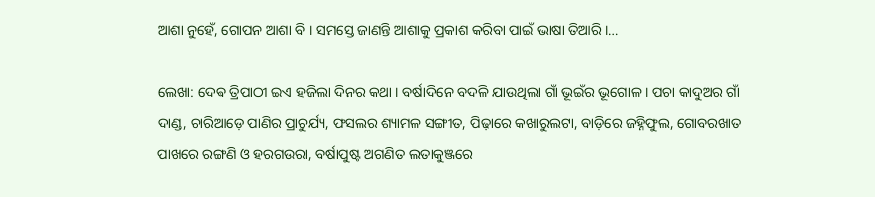ଆଶା ନୁହେଁ, ଗୋପନ ଆଶା ବି । ସମସ୍ତେ ଜାଣନ୍ତି ଆଶାକୁ ପ୍ରକାଶ କରିବା ପାଇଁ ଭାଷା ତିଆରି ।…

ଲେଖା: ଦେଵ ତ୍ରିପାଠୀ ଇଏ ହଜିଲା ଦିନର କଥା । ବର୍ଷାଦିନେ ବଦଳି ଯାଉଥିଲା ଗାଁ ଭୂଇଁର ଭୂଗୋଳ । ପଚା କାଦୁଅର ଗାଁ ଦାଣ୍ଡ, ଚାରିଆଡ଼େ ପାଣିର ପ୍ରାଚୁର୍ଯ୍ୟ, ଫସଲର ଶ୍ୟାମଳ ସଙ୍ଗୀତ, ପିଢ଼ାରେ କଖାରୁଲଟା, ବାଡ଼ିରେ ଜହ୍ନିଫୁଲ, ଗୋବରଖାତ ପାଖରେ ରଙ୍ଗଣି ଓ ହରଗଉରା, ବର୍ଷାପୁଷ୍ଟ ଅଗଣିତ ଲତାକୁଞ୍ଜରେ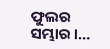ଫୁଲର ସମ୍ଭାର ।…